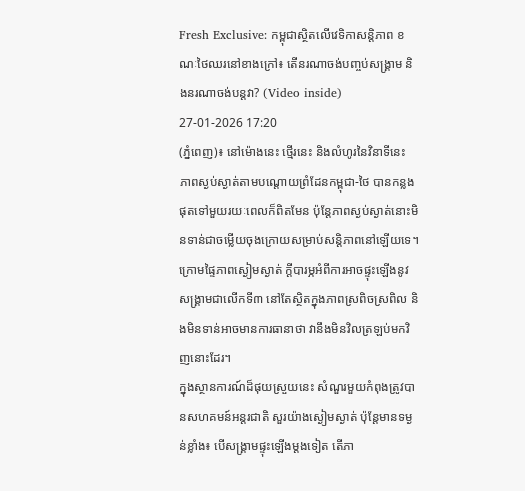Fresh Exclusive: កម្ពុជាស្ថិតលើវេទិកាសន្តិភាព ខណៈថៃឈរនៅខាងក្រៅ៖ តើនរណាចង់បញ្ចប់សង្គ្រាម និងនរណាចង់បន្តវា? (Video inside)
27-01-2026 17:20
(ភ្នំពេញ)៖ នៅម៉ោងនេះ ថ្មើរនេះ និងលំហូរនៃវិនាទីនេះ ភាពស្ងប់ស្ងាត់តាមបណ្តោយព្រំដែនកម្ពុជា-ថៃ បានកន្លងផុតទៅមួយរយៈពេលក៏ពិតមែន ប៉ុន្តែភាពស្ងប់ស្ងាត់នោះមិនទាន់ជាចម្លើយចុងក្រោយសម្រាប់សន្តិភាពនៅឡើយទេ។ ក្រោមផ្ទៃភាពស្ងៀមស្ងាត់ ក្តីបារម្ភអំពីការអាចផ្ទុះឡើងនូវសង្គ្រាមជាលើកទី៣ នៅតែស្ថិតក្នុងភាពស្រពិចស្រពិល និងមិនទាន់អាចមានការធានាថា វានឹងមិនវិលត្រឡប់មកវិញនោះដែរ។
ក្នុងស្ថានការណ៍ដ៏ផុយស្រួយនេះ សំណួរមួយកំពុងត្រូវបានសហគមន៍អន្តរជាតិ សួរយ៉ាងស្ងៀមស្ងាត់ ប៉ុន្តែមានទម្ងន់ខ្លាំង៖ បើសង្គ្រាមផ្ទុះឡើងម្ដងទៀត តើភា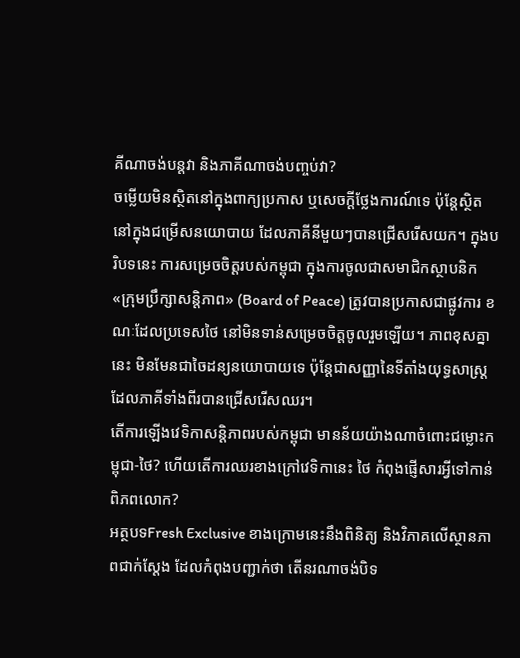គីណាចង់បន្តវា និងភាគីណាចង់បញ្ចប់វា?
ចម្លើយមិនស្ថិតនៅក្នុងពាក្យប្រកាស ឬសេចក្តីថ្លែងការណ៍ទេ ប៉ុន្តែស្ថិតនៅក្នុងជម្រើសនយោបាយ ដែលភាគីនីមួយៗបានជ្រើសរើសយក។ ក្នុងបរិបទនេះ ការសម្រេចចិត្តរបស់កម្ពុជា ក្នុងការចូលជាសមាជិកស្ថាបនិក «ក្រុមប្រឹក្សាសន្តិភាព» (Board of Peace) ត្រូវបានប្រកាសជាផ្លូវការ ខណៈដែលប្រទេសថៃ នៅមិនទាន់សម្រេចចិត្តចូលរួមឡើយ។ ភាពខុសគ្នានេះ មិនមែនជាចៃដន្យនយោបាយទេ ប៉ុន្តែជាសញ្ញានៃទីតាំងយុទ្ធសាស្ត្រ ដែលភាគីទាំងពីរបានជ្រើសរើសឈរ។
តើការឡើងវេទិកាសន្តិភាពរបស់កម្ពុជា មានន័យយ៉ាងណាចំពោះជម្លោះកម្ពុជា-ថៃ? ហើយតើការឈរខាងក្រៅវេទិកានេះ ថៃ កំពុងផ្ញើសារអ្វីទៅកាន់ពិភពលោក?
អត្ថបទFresh Exclusive ខាងក្រោមនេះនឹងពិនិត្យ និងវិភាគលើស្ថានភាពជាក់ស្តែង ដែលកំពុងបញ្ជាក់ថា តើនរណាចង់បិទ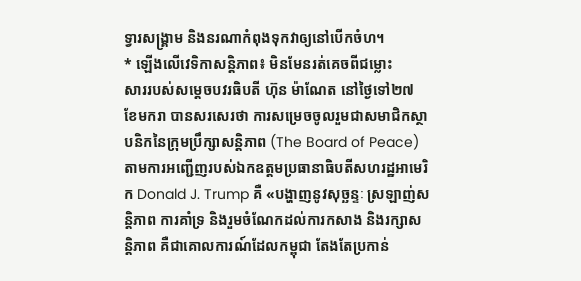ទ្វារសង្គ្រាម និងនរណាកំពុងទុកវាឲ្យនៅបើកចំហ។
* ឡើងលើវេទិកាសន្តិភាព៖ មិនមែនរត់គេចពីជម្លោះ
សាររបស់សម្តេចបវរធិបតី ហ៊ុន ម៉ាណែត នៅថ្ងៃទៅ២៧ ខែមករា បានសរសេរថា ការសម្រេចចូលរួមជាសមាជិកស្ថាបនិកនៃក្រុមប្រឹក្សាសន្តិភាព (The Board of Peace) តាមការអញ្ជើញរបស់ឯកឧត្តមប្រធានាធិបតីសហរដ្ឋអាមេរិក Donald J. Trump គឺ «បង្ហាញនូវសុច្ឆន្ទៈ ស្រឡាញ់សន្តិភាព ការគាំទ្រ និងរួមចំណែកដល់ការកសាង និងរក្សាសន្តិភាព គឺជាគោលការណ៍ដែលកម្ពុជា តែងតែប្រកាន់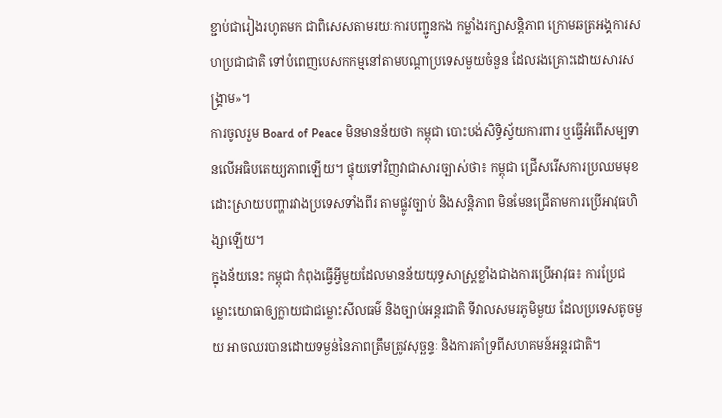ខ្ជាប់ជារៀងរហូតមក ជាពិសេសតាមរយៈការបញ្ជូនកង កម្លាំងរក្សាសន្តិភាព ក្រោមឆត្រអង្គការសហប្រជាជាតិ ទៅបំពេញបេសកកម្មនៅតាមបណ្តាប្រទេសមួយចំនួន ដែលរងគ្រោះដោយសារសង្រ្គាម»។
ការចូលរួម Board of Peace មិនមានន័យថា កម្ពុជា បោះបង់សិទ្ធិស្វ័យការពារ ឬធ្វើអំពើសម្បទានលើអធិបតេយ្យភាពឡើយ។ ផ្ទុយទៅវិញវាជាសារច្បាស់ថា៖ កម្ពុជា ជ្រើសរើសការប្រឈមមុខដោះស្រាយបញ្ហារវាងប្រទេសទាំងពីរ តាមផ្លូវច្បាប់ និងសន្តិភាព មិនមែនជ្រើតាមការប្រើអាវុធហិង្សាឡើយ។
ក្នុងន័យនេះ កម្ពុជា កំពុងធ្វើអ្វីមួយដែលមានន័យយុទ្ធសាស្ត្រខ្លាំងជាងការប្រើអាវុធ៖ ការប្រែជម្លោះយោធាឲ្យក្លាយជាជម្លោះសីលធម៌ និងច្បាប់អន្តរជាតិ ទីវាលសមរភូមិមួយ ដែលប្រទេសតូចមួយ អាចឈរបានដោយទម្ងន់នៃភាពត្រឹមត្រូវសុច្ឆន្ទៈ និងការគាំទ្រពីសហគមន៍អន្តរជាតិ។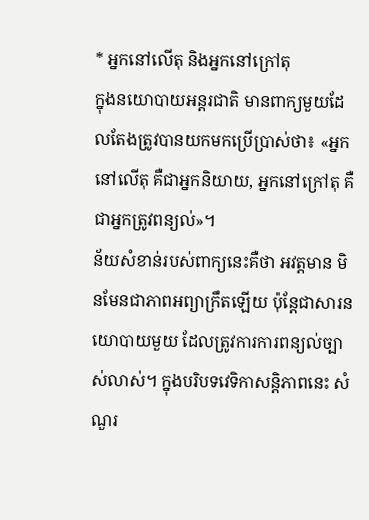* អ្នកនៅលើតុ និងអ្នកនៅក្រៅតុ
ក្នុងនយោបាយអន្តរជាតិ មានពាក្យមួយដែលតែងត្រូវបានយកមកប្រើប្រាស់ថា៖ «អ្នកនៅលើតុ គឺជាអ្នកនិយាយ, អ្នកនៅក្រៅតុ គឺជាអ្នកត្រូវពន្យល់»។
ន័យសំខាន់របស់ពាក្យនេះគឺថា អវត្តមាន មិនមែនជាភាពអព្យាក្រឹតឡើយ ប៉ុន្តែជាសារនយោបាយមួយ ដែលត្រូវការការពន្យល់ច្បាស់លាស់។ ក្នុងបរិបទវេទិកាសន្តិភាពនេះ សំណួរ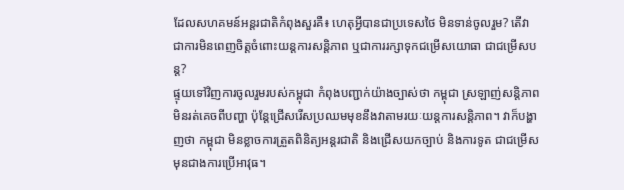ដែលសហគមន៍អន្តរជាតិកំពុងសួរគឺ៖ ហេតុអ្វីបានជាប្រទេសថៃ មិនទាន់ចូលរួម? តើវាជាការមិនពេញចិត្តចំពោះយន្តការសន្តិភាព ឬជាការរក្សាទុកជម្រើសយោធា ជាជម្រើសបន្ត?
ផ្ទុយទៅវិញការចូលរួមរបស់កម្ពុជា កំពុងបញ្ជាក់យ៉ាងច្បាស់ថា កម្ពុជា ស្រឡាញ់សន្តិភាព មិនរត់គេចពីបញ្ហា ប៉ុន្តែជ្រើសរើសប្រឈមមុខនឹងវាតាមរយៈយន្តការសន្តិភាព។ វាក៏បង្ហាញថា កម្ពុជា មិនខ្លាចការត្រួតពិនិត្យអន្តរជាតិ និងជ្រើសយកច្បាប់ និងការទូត ជាជម្រើសមុនជាងការប្រើអាវុធ។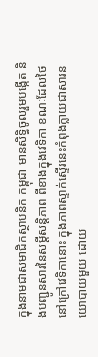ក្នុងនាមជាសមាជិកស្ថាបនិក កម្ពុជា មានសិទ្ធិចូលរួមបង្កើត និងបញ្ជូនសារនៃសម្តីសន្តិភាព ពីខាងក្នុងវេទិកា ខណៈដែលថៃនៅក្រៅវេទិកានោះ ក្នុងភាពស្ទាក់ស្ទើរនេះកំពុងក្លាយជាសារនយោបាយមួយ ដោយ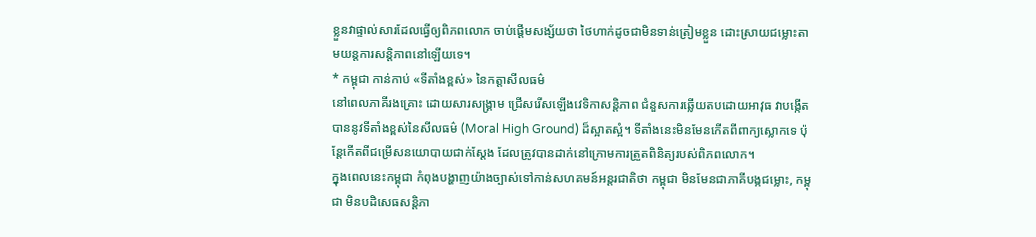ខ្លួនវាផ្ទាល់សារដែលធ្វើឲ្យពិភពលោក ចាប់ផ្តើមសង្ស័យថា ថៃហាក់ដូចជាមិនទាន់ត្រៀមខ្លួន ដោះស្រាយជម្លោះតាមយន្តការសន្តិភាពនៅឡើយទេ។
* កម្ពុជា កាន់កាប់ «ទីតាំងខ្ពស់» នៃកត្តាសីលធម៌
នៅពេលភាគីរងគ្រោះ ដោយសារសង្គ្រាម ជ្រើសរើសឡើងវេទិកាសន្តិភាព ជំនួសការឆ្លើយតបដោយអាវុធ វាបង្កើតបាននូវទីតាំងខ្ពស់នៃសីលធម៌ (Moral High Ground) ដ៏ស្អាតស្អំ។ ទីតាំងនេះមិនមែនកើតពីពាក្យស្លោកទេ ប៉ុន្តែកើតពីជម្រើសនយោបាយជាក់ស្តែង ដែលត្រូវបានដាក់នៅក្រោមការត្រួតពិនិត្យរបស់ពិភពលោក។
ក្នុងពេលនេះកម្ពុជា កំពុងបង្ហាញយ៉ាងច្បាស់ទៅកាន់សហគមន៍អន្តរជាតិថា កម្ពុជា មិនមែនជាភាគីបង្កជម្លោះ, កម្ពុជា មិនបដិសេធសន្តិភា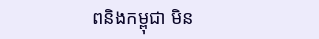ពនិងកម្ពុជា មិន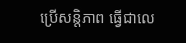ប្រើសន្តិភាព ធ្វើជាលេ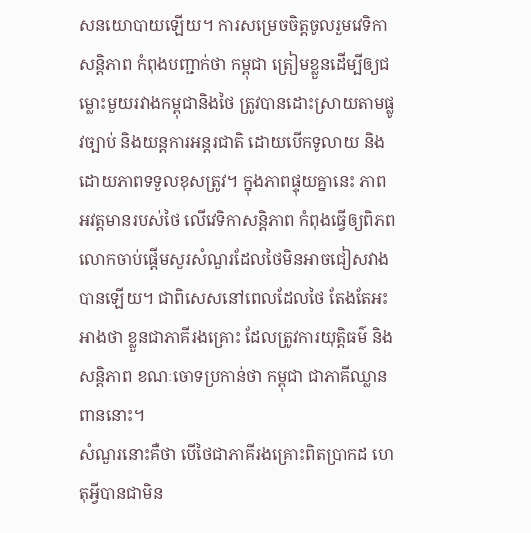សនយោបាយឡើយ។ ការសម្រេចចិត្តចូលរួមវេទិកាសន្តិភាព កំពុងបញ្ជាក់ថា កម្ពុជា ត្រៀមខ្លួនដើម្បីឲ្យជម្លោះមួយរវាងកម្ពុជានិងថៃ ត្រូវបានដោះស្រាយតាមផ្លូវច្បាប់ និងយន្តការអន្តរជាតិ ដោយបើកទូលាយ និងដោយភាពទទួលខុសត្រូវ។ ក្នុងភាពផ្ទុយគ្នានេះ ភាពអវត្តមានរបស់ថៃ លើវេទិកាសន្តិភាព កំពុងធ្វើឲ្យពិភពលោកចាប់ផ្តើមសួរសំណួរដែលថៃមិនអាចជៀសវាងបានឡើយ។ ជាពិសេសនៅពេលដែលថៃ តែងតែអះអាងថា ខ្លួនជាភាគីរងគ្រោះ ដែលត្រូវការយុត្តិធម៌ និងសន្តិភាព ខណៈចោទប្រកាន់ថា កម្ពុជា ជាភាគីឈ្លានពាននោះ។
សំណួរនោះគឺថា បើថៃជាភាគីរងគ្រោះពិតប្រាកដ ហេតុអ្វីបានជាមិន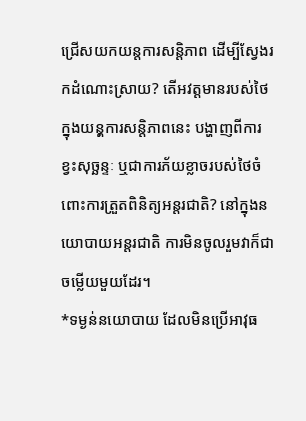ជ្រើសយកយន្តការសន្តិភាព ដើម្បីស្វែងរកដំណោះស្រាយ? តើអវត្តមានរបស់ថៃក្នុងយនុ្តការសន្តិភាពនេះ បង្ហាញពីការខ្វះសុច្ឆន្ទៈ ឬជាការភ័យខ្លាចរបស់ថៃចំពោះការត្រួតពិនិត្យអន្តរជាតិ? នៅក្នុងនយោបាយអន្តរជាតិ ការមិនចូលរួមវាក៏ជាចម្លើយមួយដែរ។
*ទម្ងន់នយោបាយ ដែលមិនប្រើអាវុធ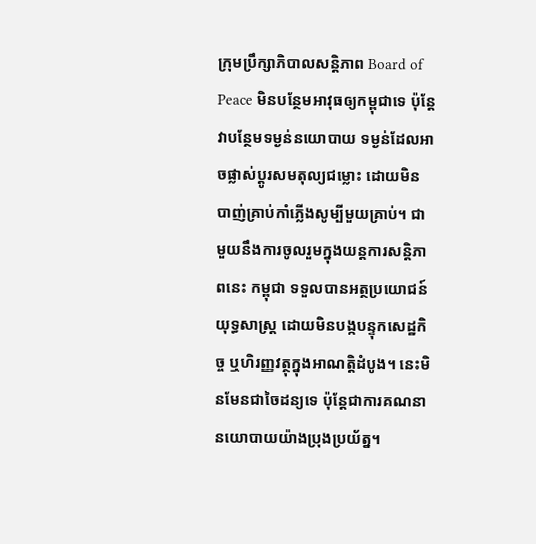ក្រុមប្រឹក្សាភិបាលសន្តិភាព Board of Peace មិនបន្ថែមអាវុធឲ្យកម្ពុជាទេ ប៉ុន្តែវាបន្ថែមទម្ងន់នយោបាយ ទម្ងន់ដែលអាចផ្លាស់ប្តូរសមតុល្យជម្លោះ ដោយមិនបាញ់គ្រាប់កាំភ្លើងសូម្បីមួយគ្រាប់។ ជាមួយនឹងការចូលរួមក្នុងយន្តការសន្តិភាពនេះ កម្ពុជា ទទួលបានអត្ថប្រយោជន៍យុទ្ធសាស្ត្រ ដោយមិនបង្កបន្ទុកសេដ្ឋកិច្ច ឬហិរញ្ញវត្ថុក្នុងអាណត្តិដំបូង។ នេះមិនមែនជាចៃដន្យទេ ប៉ុន្តែជាការគណនានយោបាយយ៉ាងប្រុងប្រយ័ត្ន។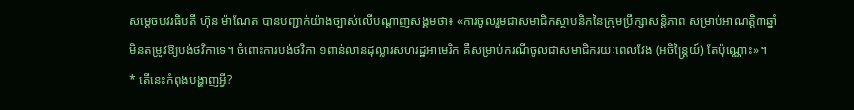សម្តេចបវរធិបតី ហ៊ុន ម៉ាណែត បានបញ្ជាក់យ៉ាងច្បាស់លើបណ្តាញសង្គមថា៖ «ការចូលរួមជាសមាជិកស្ថាបនិកនៃក្រុមប្រឹក្សាសន្តិភាព សម្រាប់អាណត្តិ៣ឆ្នាំ មិនតម្រូវឱ្យបង់ថវិកាទេ។ ចំពោះការបង់ថវិកា ១ពាន់លានដុល្លារសហរដ្ឋអាមេរិក គឺសម្រាប់ករណីចូលជាសមាជិករយៈពេលវែង (អចិន្ត្រៃយ៍) តែប៉ុណ្ណោះ»។
* តើនេះកំពុងបង្ហាញអ្វី?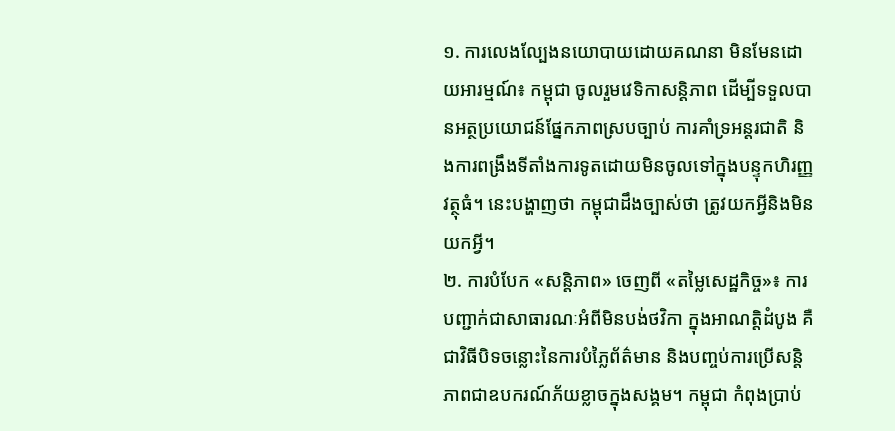១. ការលេងល្បែងនយោបាយដោយគណនា មិនមែនដោយអារម្មណ៍៖ កម្ពុជា ចូលរួមវេទិកាសន្តិភាព ដើម្បីទទួលបានអត្ថប្រយោជន៍ផ្នែកភាពស្របច្បាប់ ការគាំទ្រអន្តរជាតិ និងការពង្រឹងទីតាំងការទូតដោយមិនចូលទៅក្នុងបន្ទុកហិរញ្ញវត្ថុធំ។ នេះបង្ហាញថា កម្ពុជាដឹងច្បាស់ថា ត្រូវយកអ្វីនិងមិនយកអ្វី។
២. ការបំបែក «សន្តិភាព» ចេញពី «តម្លៃសេដ្ឋកិច្ច»៖ ការបញ្ជាក់ជាសាធារណៈអំពីមិនបង់ថវិកា ក្នុងអាណត្តិដំបូង គឺជាវិធីបិទចន្លោះនៃការបំភ្លៃព័ត៌មាន និងបញ្ចប់ការប្រើសន្តិភាពជាឧបករណ៍ភ័យខ្លាចក្នុងសង្គម។ កម្ពុជា កំពុងប្រាប់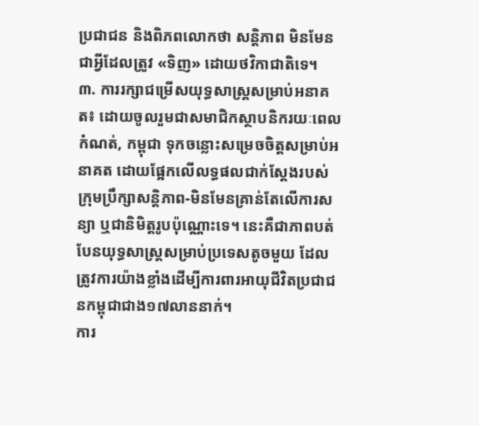ប្រជាជន និងពិភពលោកថា សន្តិភាព មិនមែនជាអ្វីដែលត្រូវ «ទិញ» ដោយថវិកាជាតិទេ។
៣. ការរក្សាជម្រើសយុទ្ធសាស្ត្រសម្រាប់អនាគត៖ ដោយចូលរួមជាសមាជិកស្ថាបនិករយៈពេលកំណត់, កម្ពុជា ទុកចន្លោះសម្រេចចិត្តសម្រាប់អនាគត ដោយផ្អែកលើលទ្ធផលជាក់ស្តែងរបស់ក្រុមប្រឹក្សាសន្តិភាព-មិនមែនគ្រាន់តែលើការសន្យា ឬជានិមិត្តរូបប៉ុណ្ណោះទេ។ នេះគឺជាភាពបត់បែនយុទ្ធសាស្ត្រសម្រាប់ប្រទេសតូចមួយ ដែលត្រូវការយ៉ាងខ្លាំងដើម្បីការពារអាយុជីវិតប្រជាជនកម្ពុជាជាង១៧លាននាក់។
ការ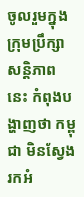ចូលរួមក្នុងក្រុមប្រឹក្សាសន្តិភាពនេះ កំពុងបង្ហាញថា កម្ពុជា មិនស្វែងរកអំ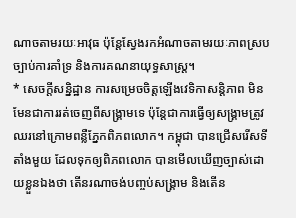ណាចតាមរយៈអាវុធ ប៉ុន្តែស្វែងរកអំណាចតាមរយៈភាពស្របច្បាប់ការគាំទ្រ និងការគណនាយុទ្ធសាស្ត្រ។
* សេចក្តីសន្និដ្ឋាន ការសម្រេចចិត្តឡើងវេទិកាសន្តិភាព មិនមែនជាការរត់ចេញពីសង្គ្រាមទេ ប៉ុន្តែជាការធ្វើឲ្យសង្គ្រាមត្រូវឈរនៅក្រោមពន្លឺភ្នែកពិភពលោក។ កម្ពុជា បានជ្រើសរើសទីតាំងមួយ ដែលទុកឲ្យពិភពលោក បានមើលឃើញច្បាស់ដោយខ្លួនឯងថា តើនរណាចង់បញ្ចប់សង្គ្រាម និងតើន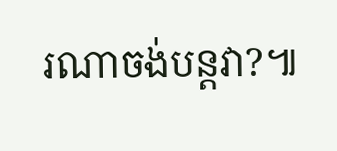រណាចង់បន្តវា?៕